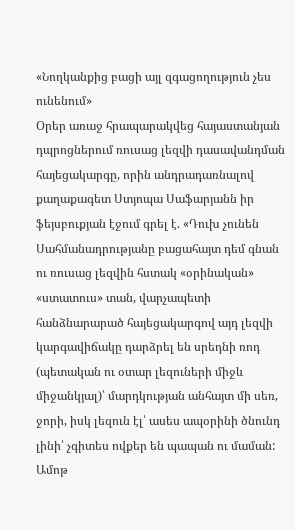«Նողկանքից բացի այլ զգացողություն չես ունենում»
Օրեր առաջ հրապարակվեց հայաստանյան դպրոցներում ռուսաց լեզվի դասավանդման հայեցակարգը, որին անդրադառնալով քաղաքագետ Ստյոպա Սաֆարյանն իր ֆեյսբուքյան էջում գրել է. «Դուխ չունեն Սահմանադրությանը բացահայտ դեմ գնան ու ռուսաց լեզվին հստակ «օրինական» «ստատուս» տան, վարչապետի հանձնարարած հայեցակարգով այդ լեզվի կարգավիճակը դարձրել են սրեդնի ռոդ (պետական ու օտար լեզուների միջև միջանկյալ)՝ մարդկության անհայտ մի սեռ, ջորի, իսկ լեզուն էլ՝ ասես ապօրինի ծնունդ լինի՝ չգիտես ովքեր են պապան ու մաման: Ամոթ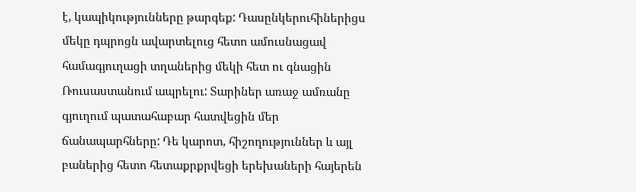է, կապիկությունները թարգեք: Դասընկերուհիներիցս մեկը դպրոցն ավարտելուց հետո ամուսնացավ համագյուղացի տղաներից մեկի հետ ու գնացին Ռուսաստանում ապրելու: Տարիներ առաջ ամռանը գյուղում պատահաբար հատվեցին մեր ճանապարհները: Դե կարոտ, հիշողություններ և այլ բաներից հետո հետաքրքրվեցի երեխաների հայերեն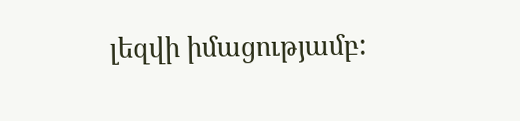լեզվի իմացությամբ: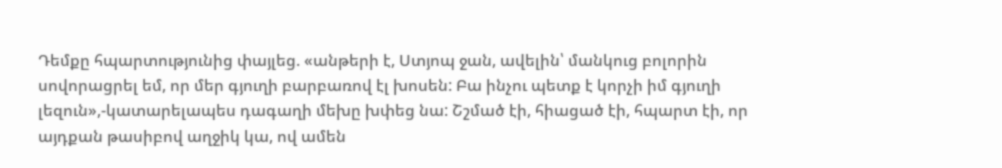Դեմքը հպարտությունից փայլեց. «անթերի է, Ստյոպ ջան, ավելին՝ մանկուց բոլորին սովորացրել եմ, որ մեր գյուղի բարբառով էլ խոսեն: Բա ինչու պետք է կորչի իմ գյուղի լեզուն»,-կատարելապես դագաղի մեխը խփեց նա: Շշմած էի, հիացած էի, հպարտ էի, որ այդքան թասիբով աղջիկ կա, ով ամեն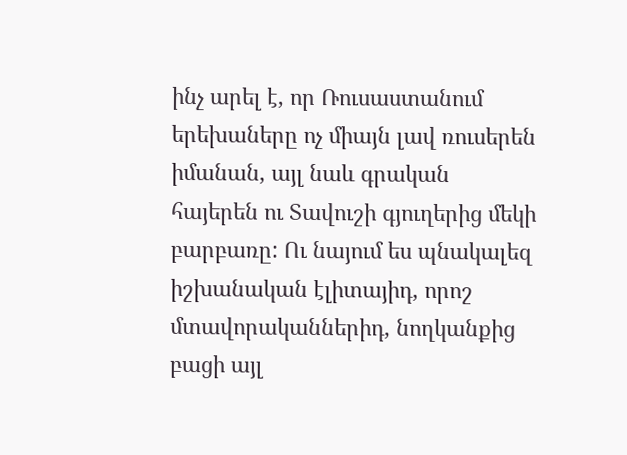ինչ արել է, որ Ռուսաստանում երեխաները ոչ միայն լավ ռուսերեն իմանան, այլ նաև գրական հայերեն ու Տավուշի գյուղերից մեկի բարբառը: Ու նայում ես պնակալեզ իշխանական էլիտայիդ, որոշ մտավորականներիդ, նողկանքից բացի այլ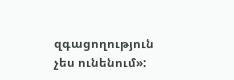զգացողություն չես ունենում»: